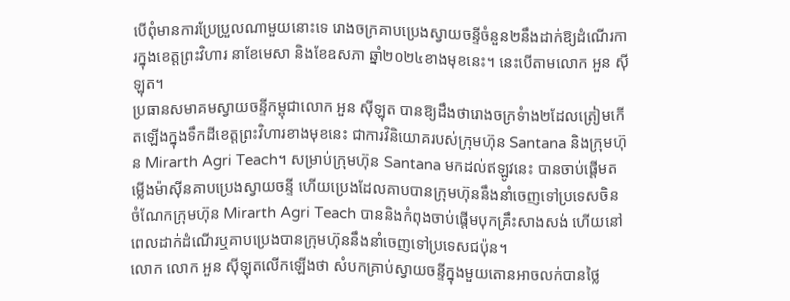បើពុំមានការប្រែប្រួលណាមួយនោះទេ រោងចក្រគាបប្រេងស្វាយចន្ទីចំនួន២នឹងដាក់ឱ្យដំណើរការក្នុងខេត្តព្រះវិហារ នាខែមេសា និងខែឧសភា ឆ្នាំ២០២៤ខាងមុខនេះ។ នេះបើតាមលោក អួន ស៊ីឡុត។
ប្រធានសមាគមស្វាយចន្ទីកម្ពុជាលោក អួន ស៊ីឡុត បានឱ្យដឹងថារោងចក្រទំាង២ដែលត្រៀមកើតឡើងក្នុងទឹកដីខេត្តព្រះវិហារខាងមុខនេះ ជាការវិនិយោគរបស់ក្រុមហ៊ុន Santana និងក្រុមហ៊ុន Mirarth Agri Teach។ សម្រាប់ក្រុមហ៊ុន Santana មកដល់ឥឡូវនេះ បានចាប់ផ្តើមតម្លើងម៉ាស៊ីនគាបប្រេងស្វាយចន្ទី ហើយប្រេងដែលគាបបានក្រុមហ៊ុននឹងនាំចេញទៅប្រទេសចិន ចំណែកក្រុមហ៊ុន Mirarth Agri Teach បាននិងកំពុងចាប់ផ្តើមបុកគ្រឹះសាងសង់ ហើយនៅពេលដាក់ដំណើរឬគាបប្រេងបានក្រុមហ៊ុននឹងនាំចេញទៅប្រទេសជប៉ុន។
លោក លោក អួន ស៊ីឡុតលើកឡើងថា សំបកគ្រាប់ស្វាយចន្ទីក្នុងមួយតោនអាចលក់បានថ្លៃ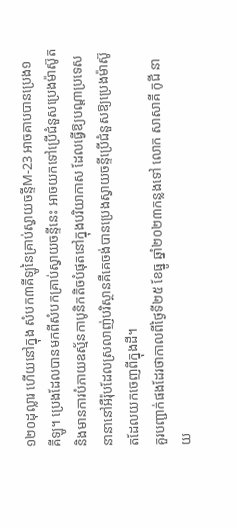១២០ដុល្លារ ហើយនៅក្នុង សំបក៣គីឡូនៃគ្រាប់ស្វាយចន្ទីM-23 អាចគាបបានប្រេង១គីឡូ។ ប្រេងដែលបានមកពីសំបកគ្រាប់ស្វាយចន្ទីនេះ អាចយកទៅប្រើជំនួសប្រេងម៉ាស៊ូត និងមានការបំភាយឧស្ម័នកាបូនិកតិចបំផុតនៅក្នុងបរិយាកាស ដែលធ្វើឱ្យបណ្តាប្រទេសនានានៅអឺរ៉ុបដែលស្រលាញ់បរិស្ថានគឺគេចង់បានប្រេងស្វាយចន្ទីប្រើជំនួសឱ្យប្រេងម៉ាស៊ូតដែលយកចេញពីក្នុងដី។
គួរបញ្ជាក់ផងដែរថាកាលពីថ្ងៃទី២៥ ខែធ្នូ ឆ្នាំ២០២៣កន្លងទៅ លោក សាសាគី កូជី នាយ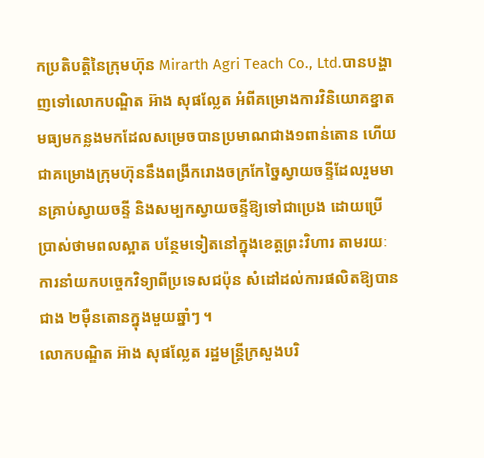កប្រតិបត្តិនៃក្រុមហ៊ុន Mirarth Agri Teach Co., Ltd.បានបង្ហាញទៅលោកបណ្ឌិត អ៊ាង សុផល្លែត អំពីគម្រោងការវិនិយោគខ្នាតមធ្យមកន្លងមកដែលសម្រេចបានប្រមាណជាង១ពាន់តោន ហើយជាគម្រោងក្រុមហ៊ុននឹងពង្រីករោងចក្រកែច្នៃស្វាយចន្ទីដែលរួមមានគ្រាប់ស្វាយចន្ទី និងសម្បកស្វាយចន្ទីឱ្យទៅជាប្រេង ដោយប្រើប្រាស់ថាមពលស្អាត បន្ថែមទៀតនៅក្នុងខេត្តព្រះវិហារ តាមរយៈការនាំយកបច្ចេកវិទ្យាពីប្រទេសជប៉ុន សំដៅដល់ការផលិតឱ្យបានជាង ២ម៉ឺនតោនក្នុងមួយឆ្នាំៗ ។
លោកបណ្ឌិត អ៊ាង សុផល្លែត រដ្ឋមន្រ្តីក្រសួងបរិ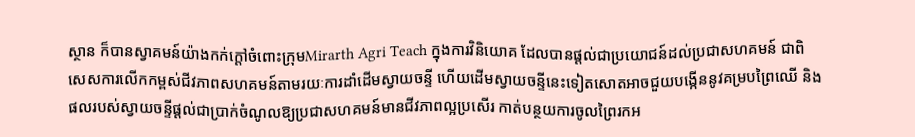ស្ថាន ក៏បានស្វាគមន៍យ៉ាងកក់ក្តៅចំពោះក្រុមMirarth Agri Teach ក្នុងការវិនិយោគ ដែលបានផ្តល់ជាប្រយោជន៍ដល់ប្រជាសហគមន៍ ជាពិសេសការលើកកម្ពស់ជីវភាពសហគមន៍តាមរយៈការដាំដើមស្វាយចន្ទី ហើយដើមស្វាយចន្ទីនេះទៀតសោតអាចជួយបង្កើននូវគម្របព្រៃឈើ និងផលរបស់ស្វាយចន្ទីផ្តល់ជាប្រាក់ចំណូលឱ្យប្រជាសហគមន៍មានជីវភាពល្អប្រសើរ កាត់បន្ថយការចូលព្រៃរកអ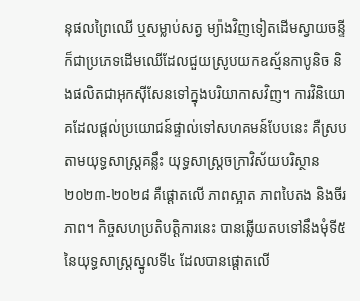នុផលព្រៃឈើ ឬសម្លាប់សត្វ ម្យ៉ាងវិញទៀតដើមស្វាយចន្ទីក៏ជាប្រភេទដើមឈើដែលជួយស្រូបយកឧស្ម័នកាបូនិច និងផលិតជាអុកស៊ីសែនទៅក្នុងបរិយាកាសវិញ។ ការវិនិយោគដែលផ្តល់ប្រយោជន៍ផ្ទាល់ទៅសហគមន៍បែបនេះ គឺស្របតាមយុទ្ធសាស្រ្តគន្លឹះ យុទ្ធសាស្រ្តចក្រាវិស័យបរិស្ថាន ២០២៣-២០២៨ គឺផ្តោតលើ ភាពស្អាត ភាពបៃតង និងចីរភាព។ កិច្ចសហប្រតិបត្តិការនេះ បានឆ្លើយតបទៅនឹងមុំទី៥នៃយុទ្ធសាស្រ្តស្នូលទី៤ ដែលបានផ្តោតលើ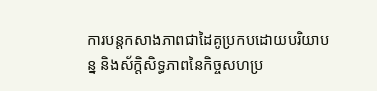ការបន្តកសាងភាពជាដៃគូប្រកបដោយបរិយាបន្ន និងស័ក្តិសិទ្ធភាពនៃកិច្ចសហប្រ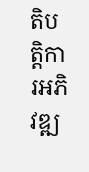តិបត្តិការអភិវឌ្ឍ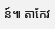ន៍៕ តាកែវ